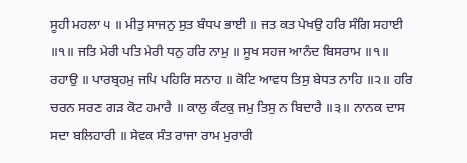ਸੂਹੀ ਮਹਲਾ ੫ ॥ ਮੀਤੁ ਸਾਜਨੁ ਸੁਤ ਬੰਧਪ ਭਾਈ ॥ ਜਤ ਕਤ ਪੇਖਉ ਹਰਿ ਸੰਗਿ ਸਹਾਈ ॥੧॥ ਜਤਿ ਮੇਰੀ ਪਤਿ ਮੇਰੀ ਧਨੁ ਹਰਿ ਨਾਮੁ ॥ ਸੂਖ ਸਹਜ ਆਨੰਦ ਬਿਸਰਾਮ ॥੧॥ ਰਹਾਉ ॥ ਪਾਰਬ੍ਰਹਮੁ ਜਪਿ ਪਹਿਰਿ ਸਨਾਹ ॥ ਕੋਟਿ ਆਵਧ ਤਿਸੁ ਬੇਧਤ ਨਾਹਿ ॥੨॥ ਹਰਿ ਚਰਨ ਸਰਣ ਗੜ ਕੋਟ ਹਮਾਰੈ ॥ ਕਾਲੁ ਕੰਟਕੁ ਜਮੁ ਤਿਸੁ ਨ ਬਿਦਾਰੈ ॥੩॥ ਨਾਨਕ ਦਾਸ ਸਦਾ ਬਲਿਹਾਰੀ ॥ ਸੇਵਕ ਸੰਤ ਰਾਜਾ ਰਾਮ ਮੁਰਾਰੀ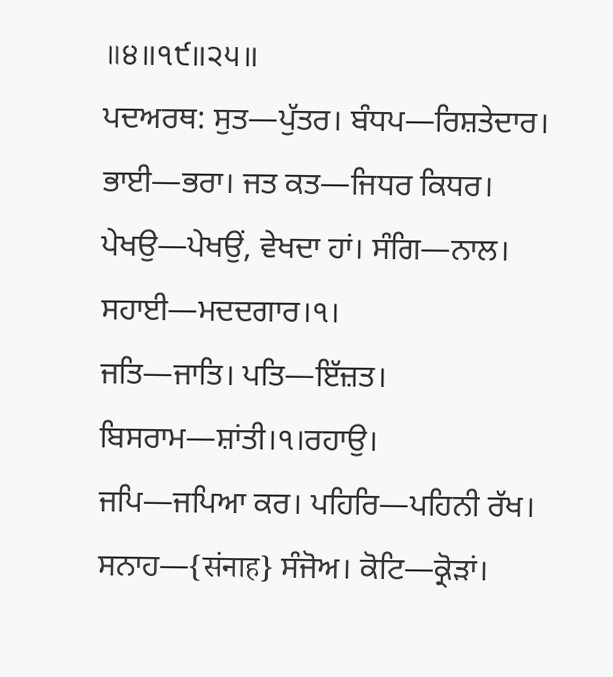॥੪॥੧੯॥੨੫॥
ਪਦਅਰਥ: ਸੁਤ—ਪੁੱਤਰ। ਬੰਧਪ—ਰਿਸ਼ਤੇਦਾਰ। ਭਾਈ—ਭਰਾ। ਜਤ ਕਤ—ਜਿਧਰ ਕਿਧਰ। ਪੇਖਉ—ਪੇਖਉਂ, ਵੇਖਦਾ ਹਾਂ। ਸੰਗਿ—ਨਾਲ। ਸਹਾਈ—ਮਦਦਗਾਰ।੧।
ਜਤਿ—ਜਾਤਿ। ਪਤਿ—ਇੱਜ਼ਤ। ਬਿਸਰਾਮ—ਸ਼ਾਂਤੀ।੧।ਰਹਾਉ।
ਜਪਿ—ਜਪਿਆ ਕਰ। ਪਹਿਰਿ—ਪਹਿਨੀ ਰੱਖ। ਸਨਾਹ—{संनाह} ਸੰਜੋਅ। ਕੋਟਿ—ਕ੍ਰੋੜਾਂ।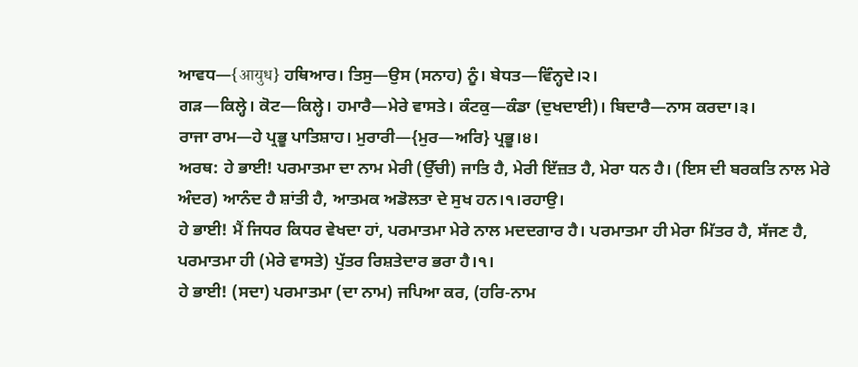ਆਵਧ—{आयुध} ਹਥਿਆਰ। ਤਿਸੁ—ਉਸ (ਸਨਾਹ) ਨੂੰ। ਬੇਧਤ—ਵਿੰਨ੍ਹਦੇ।੨।
ਗੜ—ਕਿਲ੍ਹੇ। ਕੋਟ—ਕਿਲ੍ਹੇ। ਹਮਾਰੈ—ਮੇਰੇ ਵਾਸਤੇ। ਕੰਟਕੁ—ਕੰਡਾ (ਦੁਖਦਾਈ)। ਬਿਦਾਰੈ—ਨਾਸ ਕਰਦਾ।੩।
ਰਾਜਾ ਰਾਮ—ਹੇ ਪ੍ਰਭੂ ਪਾਤਿਸ਼ਾਹ। ਮੁਰਾਰੀ—{ਮੁਰ—ਅਰਿ} ਪ੍ਰਭੂ।੪।
ਅਰਥ: ਹੇ ਭਾਈ! ਪਰਮਾਤਮਾ ਦਾ ਨਾਮ ਮੇਰੀ (ਉੱਚੀ) ਜਾਤਿ ਹੈ, ਮੇਰੀ ਇੱਜ਼ਤ ਹੈ, ਮੇਰਾ ਧਨ ਹੈ। (ਇਸ ਦੀ ਬਰਕਤਿ ਨਾਲ ਮੇਰੇ ਅੰਦਰ) ਆਨੰਦ ਹੈ ਸ਼ਾਂਤੀ ਹੈ, ਆਤਮਕ ਅਡੋਲਤਾ ਦੇ ਸੁਖ ਹਨ।੧।ਰਹਾਉ।
ਹੇ ਭਾਈ! ਮੈਂ ਜਿਧਰ ਕਿਧਰ ਵੇਖਦਾ ਹਾਂ, ਪਰਮਾਤਮਾ ਮੇਰੇ ਨਾਲ ਮਦਦਗਾਰ ਹੈ। ਪਰਮਾਤਮਾ ਹੀ ਮੇਰਾ ਮਿੱਤਰ ਹੈ, ਸੱਜਣ ਹੈ, ਪਰਮਾਤਮਾ ਹੀ (ਮੇਰੇ ਵਾਸਤੇ) ਪੁੱਤਰ ਰਿਸ਼ਤੇਦਾਰ ਭਰਾ ਹੈ।੧।
ਹੇ ਭਾਈ! (ਸਦਾ) ਪਰਮਾਤਮਾ (ਦਾ ਨਾਮ) ਜਪਿਆ ਕਰ, (ਹਰਿ-ਨਾਮ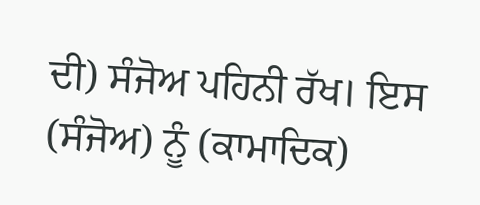ਦੀ) ਸੰਜੋਅ ਪਹਿਨੀ ਰੱਖ। ਇਸ (ਸੰਜੋਅ) ਨੂੰ (ਕਾਮਾਦਿਕ)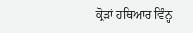ਕ੍ਰੋੜਾਂ ਹਥਿਆਰ ਵਿੰਨ੍ਹ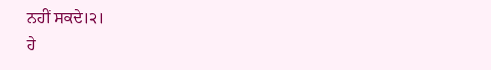ਨਹੀਂ ਸਕਦੇ।੨।
ਹੇ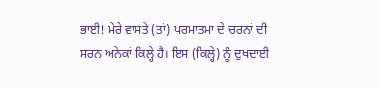ਭਾਈ! ਮੇਰੇ ਵਾਸਤੇ (ਤਾਂ) ਪਰਮਾਤਮਾ ਦੇ ਚਰਨਾਂ ਦੀ ਸਰਨ ਅਨੇਕਾਂ ਕਿਲ੍ਹੇ ਹੈ। ਇਸ (ਕਿਲ੍ਹੇ) ਨੂੰ ਦੁਖਦਾਈ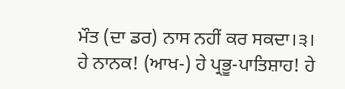ਮੌਤ (ਦਾ ਡਰ) ਨਾਸ ਨਹੀਂ ਕਰ ਸਕਦਾ।੩।
ਹੇ ਨਾਨਕ! (ਆਖ-) ਹੇ ਪ੍ਰਭੂ-ਪਾਤਿਸ਼ਾਹ! ਹੇ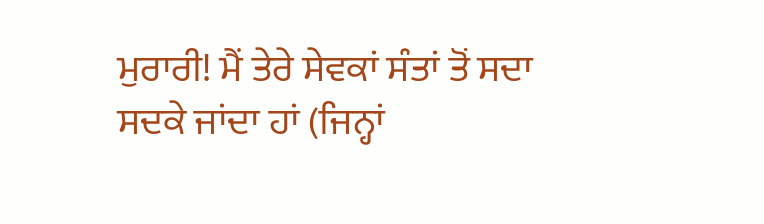ਮੁਰਾਰੀ! ਮੈਂ ਤੇਰੇ ਸੇਵਕਾਂ ਸੰਤਾਂ ਤੋਂ ਸਦਾ ਸਦਕੇ ਜਾਂਦਾ ਹਾਂ (ਜਿਨ੍ਹਾਂ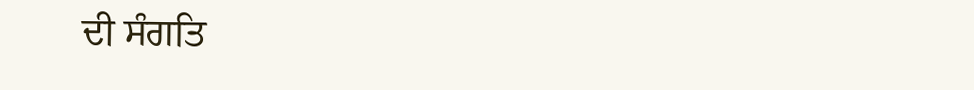ਦੀ ਸੰਗਤਿ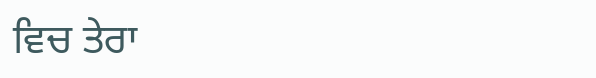ਵਿਚ ਤੇਰਾ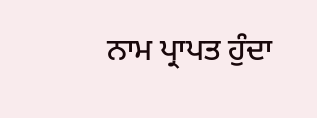ਨਾਮ ਪ੍ਰਾਪਤ ਹੁੰਦਾ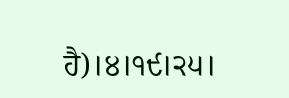ਹੈ)।੪।੧੯।੨੫।